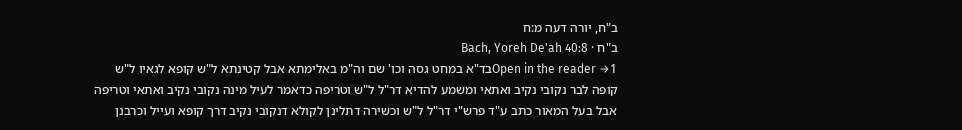ב"ח, יורה דעה מ:ח
ב"ח · Bach, Yoreh De'ah 40:8
Open in the reader →1בד"א במחט גסה וכו' שם וה"מ באלימתא אבל קטינתא ל"ש קופא לגאיו ל"ש קופה לבר נקובי נקיב ואתאי ומשמע להדיא דר"ל ל"ש וטריפה כדאמר לעיל מינה נקובי נקיב ואתאי וטריפה אבל בעל המאור כתב ע"ד פרש"י דר"ל ל"ש וכשירה דתלינן לקולא דנקובי נקיב דרך קופא ועייל וכרבנן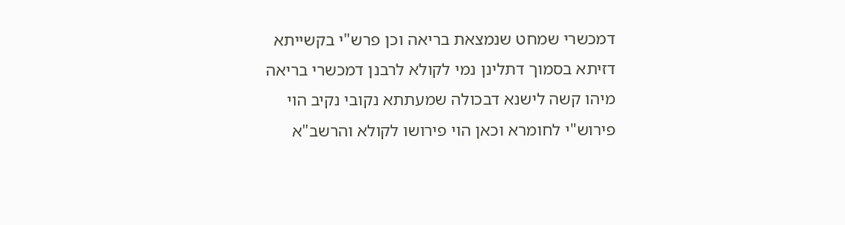דמכשרי שמחט שנמצאת בריאה וכן פרש"י בקשייתא דזיתא בסמוך דתלינן נמי לקולא לרבנן דמכשרי בריאה מיהו קשה לישנא דבכולה שמעתתא נקובי נקיב הוי פירוש"י לחומרא וכאן הוי פירושו לקולא והרשב"א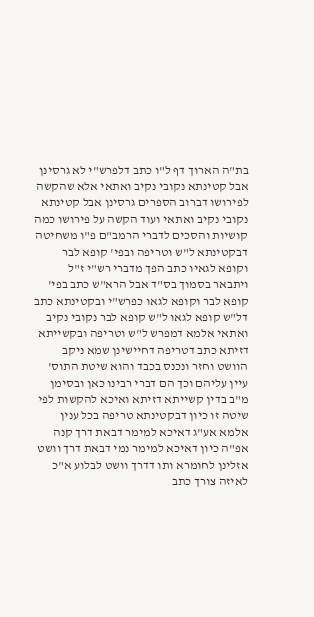בת"ה הארוך דף ל"ו כתב דלפרש"י לא גרסינן אבל קטינתא נקובי נקיב ואתאי אלא שהקשה לפירושו דברוב הספרים גרסינן אבל קטינתא נקובי נקיב ואתאי ועוד הקשה על פירושו כמה קושיות והסכים לדברי הרמב"ם פ"ו משחיטה דבקטינתא ל"ש וטריפה ובפי' קופא לבר וקופא לגאיו כתב הפך מדברי רש"י ז"ל ויתבאר בסמוך בס"ד אבל הרא"ש כתב בפי' קופא לבר וקופא לגאו כפרש"י ובקטינתא כתב דל"ש קופא לגאו ל"ש קופא לבר נקובי נקיב ואתאי אלמא דמפרש ל"ש וטריפה ובקשייתא דזיתא כתב דטריפה דחיישינן שמא ניקב הוושט וחזר ונכנס בכבד והוא שיטת התוס' עיין עליהם וכך הם דברי רבינו כאן ובסימן מ"ב בדין קשייתא דזיתא ואיכא להקשות לפי שיטה זו כיון דבקטינתא טריפה בכל ענין אלמא אע"ג דאיכא למימר דבאת דרך קנה אפ"ה כיון דאיכא למימר נמי דבאת דרך וושט אזלינן לחומרא ותו דדרך וושט לבלוע א"כ לאיזה צורך כתב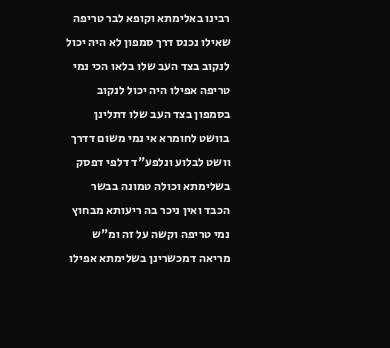רבינו באלימתא וקופא לבר טריפה שאילו נכנס דרך סמפון לא היה יכול לנקוב בצד העב שלו בלאו הכי נמי טריפה אפילו היה יכול לנקוב בסמפון בצד העב שלו דתלינן בוושט לחומרא אי נמי משום דדרך וושט לבלוע ונלפע"ד דלפי דפסק בשלימתא וכולה טמונה בבשר הכבד ואין ניכר בה ריעותא מבחוץ נמי טריפה וקשה על זה ומ"ש מריאה דמכשרינן בשלימתא אפילו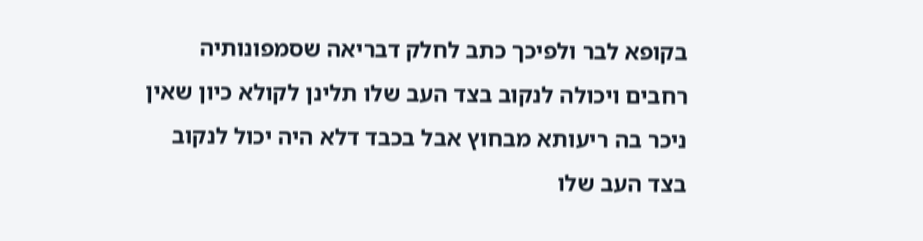בקופא לבר ולפיכך כתב לחלק דבריאה שסמפונותיה רחבים ויכולה לנקוב בצד העב שלו תלינן לקולא כיון שאין ניכר בה ריעותא מבחוץ אבל בכבד דלא היה יכול לנקוב בצד העב שלו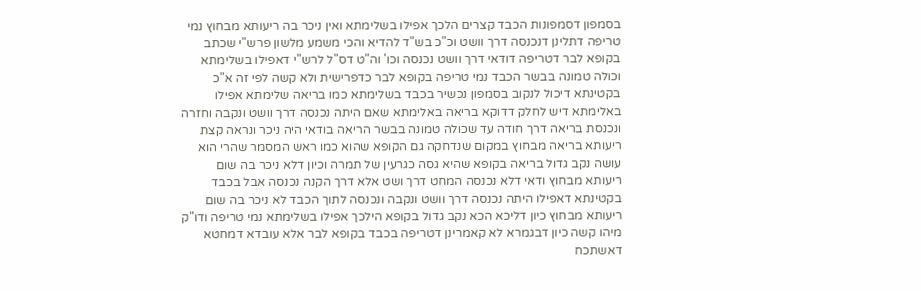בסמפון דסמפונות הכבד קצרים הלכך אפילו בשלימתא ואין ניכר בה ריעותא מבחוץ נמי טריפה דתלינן דנכנסה דרך וושט וכ"כ בש"ד להדיא והכי משמע מלשון פרש"י שכתב בקופא לבר דטריפה דודאי דרך וושט נכנסה וכו' וה"ט דס"ל לרש"י דאפילו בשלימתא וכולה טמונה בבשר הכבד נמי טריפה בקופא לבר כדפרישית ולא קשה לפי זה א"כ בקטינתא דיכול לנקוב בסמפון נכשיר בכבד בשלימתא כמו בריאה שלימתא אפילו באלימתא דיש לחלק דדוקא בריאה באלימתא שאם היתה נכנסה דרך וושט ונקבה וחזרה ונכנסת בריאה דרך חודה עד שכולה טמונה בבשר הריאה בודאי היה ניכר ונראה קצת ריעותא בריאה מבחוץ במקום שנדחקה גם הקופא שהוא כמו ראש המסמר שהרי הוא עושה נקב גדול בריאה בקופא שהיא גסה כגרעין של תמרה וכיון דלא ניכר בה שום ריעותא מבחוץ ודאי דלא נכנסה המחט דרך ושט אלא דרך הקנה נכנסה אבל בכבד בקטינתא דאפילו היתה נכנסה דרך וושט ונקבה ונכנסה לתוך הכבד לא ניכר בה שום ריעותא מבחוץ כיון דליכא הכא נקב גדול בקופא הילכך אפילו בשלימתא נמי טריפה ודו"ק מיהו קשה כיון דבגמרא לא קאמרינן דטריפה בכבד בקופא לבר אלא עובדא דמחטא דאשתכח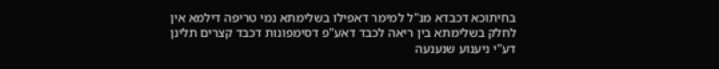בחיתוכא דכבדא מנ"ל למימר דאפילו בשלימתא נמי טריפה דילמא אין לחלק בשלימתא בין ריאה לכבד דאע"פ דסימפונות דכבד קצרים תלינן דע"י ניענוע שנענעה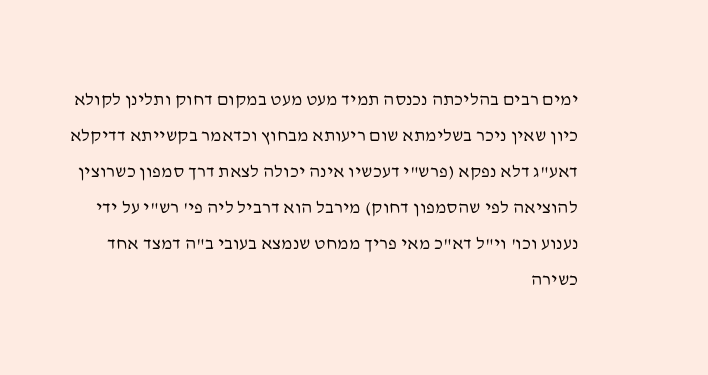ימים רבים בהליכתה נכנסה תמיד מעט מעט במקום דחוק ותלינן לקולא כיון שאין ניכר בשלימתא שום ריעותא מבחוץ וכדאמר בקשייתא דדיקלא דאע"ג דלא נפקא (פרש"י דעכשיו אינה יכולה לצאת דרך סמפון כשרוצין להוציאה לפי שהסמפון דחוק) מירבל הוא דרביל ליה פי' רש"י על ידי נענוע וכו' וי"ל דא"כ מאי פריך ממחט שנמצא בעובי ב"ה דמצד אחד כשירה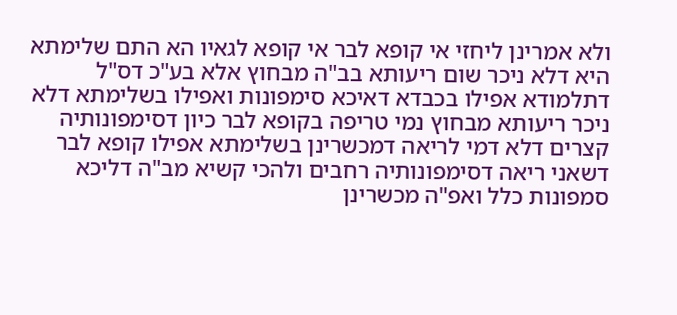ולא אמרינן ליחזי אי קופא לבר אי קופא לגאיו הא התם שלימתא היא דלא ניכר שום ריעותא בב"ה מבחוץ אלא בע"כ דס"ל דתלמודא אפילו בכבדא דאיכא סימפונות ואפילו בשלימתא דלא ניכר ריעותא מבחוץ נמי טריפה בקופא לבר כיון דסימפונותיה קצרים דלא דמי לריאה דמכשרינן בשלימתא אפילו קופא לבר דשאני ריאה דסימפונותיה רחבים ולהכי קשיא מב"ה דליכא סמפונות כלל ואפ"ה מכשרינן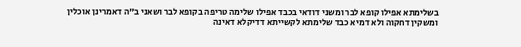בשלימתא אפילו קופא לבר ומשני דודאי בכבד אפילו שלימה טריפה בקופא לבר ושאני ב"ה דאמרינן אוכלין ומשקין דחקוה ולא דמיא כבד שלימתא לקשייתא דדיקלא דאינה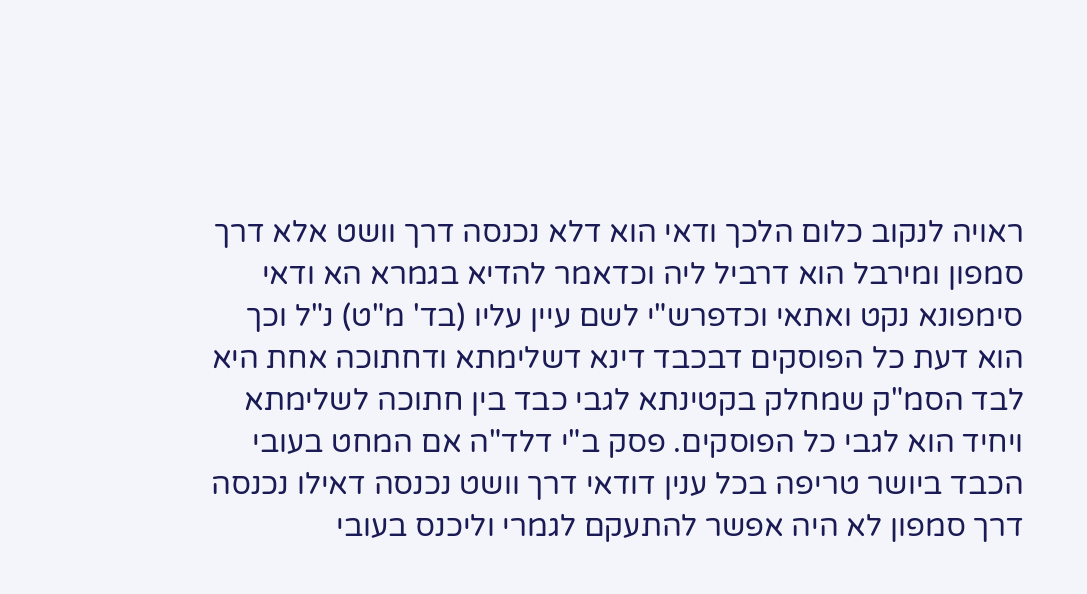ראויה לנקוב כלום הלכך ודאי הוא דלא נכנסה דרך וושט אלא דרך סמפון ומירבל הוא דרביל ליה וכדאמר להדיא בגמרא הא ודאי סימפונא נקט ואתאי וכדפרש"י לשם עיין עליו (בד' מ"ט) נ"ל וכך הוא דעת כל הפוסקים דבכבד דינא דשלימתא ודחתוכה אחת היא לבד הסמ"ק שמחלק בקטינתא לגבי כבד בין חתוכה לשלימתא ויחיד הוא לגבי כל הפוסקים. פסק ב"י דלד"ה אם המחט בעובי הכבד ביושר טריפה בכל ענין דודאי דרך וושט נכנסה דאילו נכנסה דרך סמפון לא היה אפשר להתעקם לגמרי וליכנס בעובי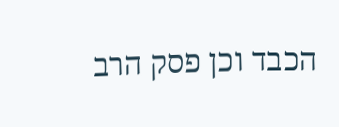הכבד וכן פסק הרב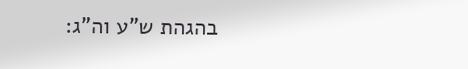בהגהת ש"ע וה"ג: